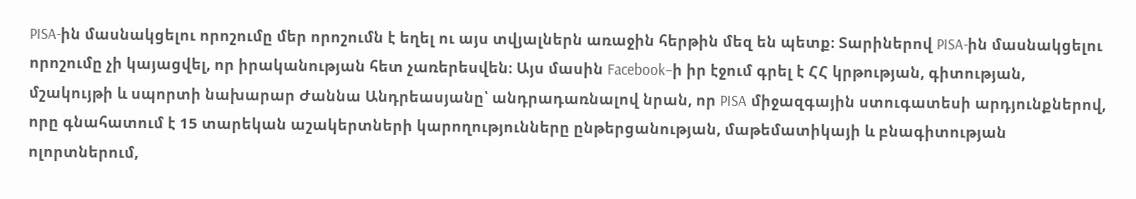PISA-ին մասնակցելու որոշումը մեր որոշումն է եղել ու այս տվյալներն առաջին հերթին մեզ են պետք։ Տարիներով PISA-ին մասնակցելու որոշումը չի կայացվել, որ իրականության հետ չառերեսվեն։ Այս մասին Facebook–ի իր էջում գրել է ՀՀ կրթության, գիտության, մշակույթի և սպորտի նախարար Ժաննա Անդրեասյանը՝ անդրադառնալով նրան, որ PISA միջազգային ստուգատեսի արդյունքներով, որը գնահատում է 15 տարեկան աշակերտների կարողությունները ընթերցանության, մաթեմատիկայի և բնագիտության ոլորտներում,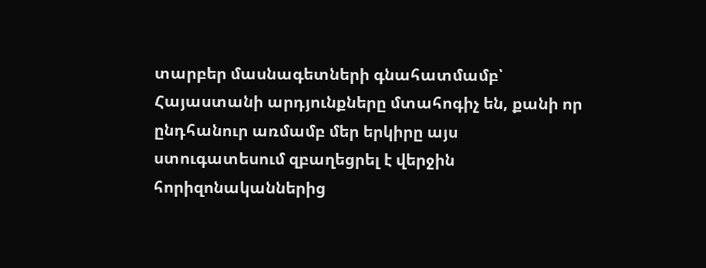տարբեր մասնագետների գնահատմամբ՝ Հայաստանի արդյունքները մտահոգիչ են, քանի որ ընդհանուր առմամբ մեր երկիրը այս ստուգատեսում զբաղեցրել է վերջին հորիզոնականներից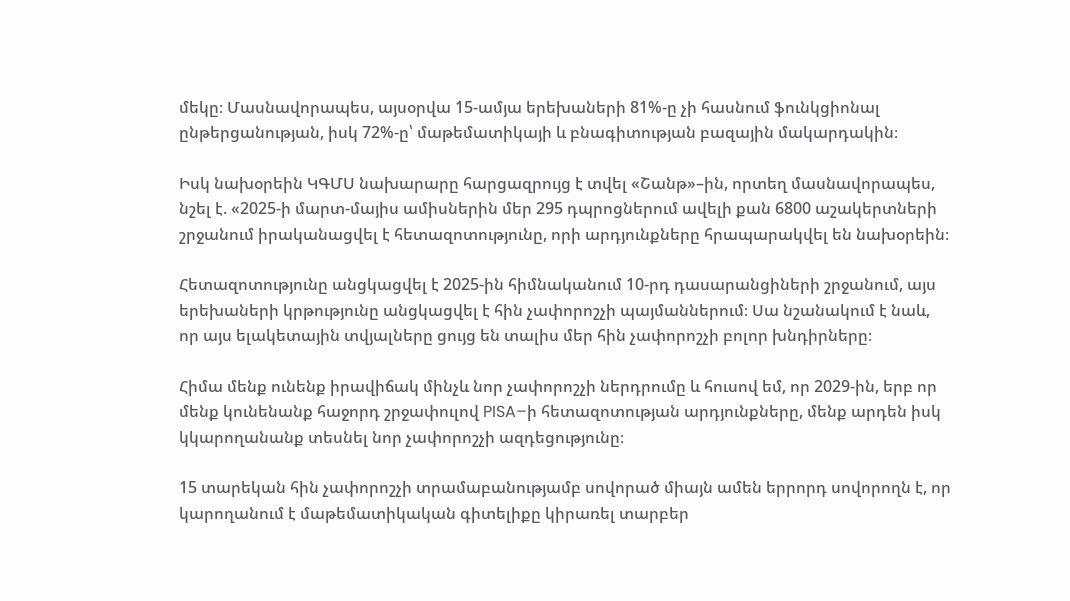մեկը։ Մասնավորապես, այսօրվա 15-ամյա երեխաների 81%-ը չի հասնում ֆունկցիոնալ ընթերցանության, իսկ 72%-ը՝ մաթեմատիկայի և բնագիտության բազային մակարդակին։

Իսկ նախօրեին ԿԳՄՍ նախարարը հարցազրույց է տվել «Շանթ»–ին, որտեղ մասնավորապես, նշել է. «2025-ի մարտ-մայիս ամիսներին մեր 295 դպրոցներում ավելի քան 6800 աշակերտների շրջանում իրականացվել է հետազոտությունը, որի արդյունքները հրապարակվել են նախօրեին։

Հետազոտությունը անցկացվել է 2025-ին հիմնականում 10-րդ դասարանցիների շրջանում, այս երեխաների կրթությունը անցկացվել է հին չափորոշչի պայմաններում։ Սա նշանակում է նաև, որ այս ելակետային տվյալները ցույց են տալիս մեր հին չափորոշչի բոլոր խնդիրները։

Հիմա մենք ունենք իրավիճակ մինչև նոր չափորոշչի ներդրումը և հուսով եմ, որ 2029-ին, երբ որ մենք կունենանք հաջորդ շրջափուլով PISA–ի հետազոտության արդյունքները, մենք արդեն իսկ կկարողանանք տեսնել նոր չափորոշչի ազդեցությունը։

15 տարեկան հին չափորոշչի տրամաբանությամբ սովորած միայն ամեն երրորդ սովորողն է, որ կարողանում է մաթեմատիկական գիտելիքը կիրառել տարբեր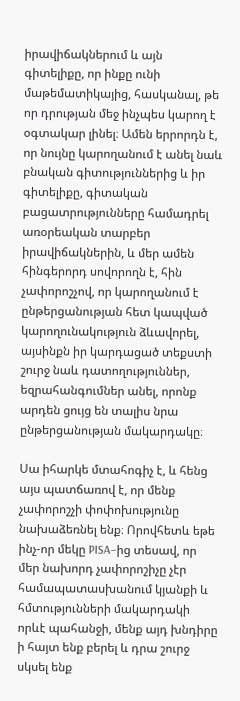իրավիճակներում և այն գիտելիքը, որ ինքը ունի մաթեմատիկայից, հասկանալ, թե որ դրության մեջ ինչպես կարող է օգտակար լինել։ Ամեն երրորդն է, որ նույնը կարողանում է անել նաև բնական գիտություններից և իր գիտելիքը, գիտական բացատրությունները համադրել առօրեական տարբեր իրավիճակներին, և մեր ամեն հինգերորդ սովորողն է, հին չափորոշչով, որ կարողանում է ընթերցանության հետ կապված կարողունակություն ձևավորել, այսինքն իր կարդացած տեքստի շուրջ նաև դատողություններ, եզրահանգումներ անել, որոնք արդեն ցույց են տալիս նրա ընթերցանության մակարդակը։

Սա իհարկե մտահոգիչ է, և հենց այս պատճառով է, որ մենք չափորոշչի փոփոխությունը նախաձեռնել ենք։ Որովհետև եթե ինչ-որ մեկը PISA–ից տեսավ, որ մեր նախորդ չափորոշիչը չէր համապատասխանում կյանքի և հմտությունների մակարդակի որևէ պահանջի, մենք այդ խնդիրը ի հայտ ենք բերել և դրա շուրջ սկսել ենք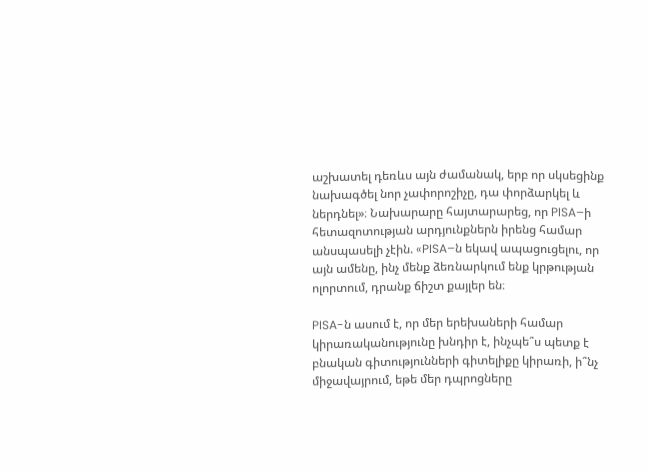աշխատել դեռևս այն ժամանակ, երբ որ սկսեցինք նախագծել նոր չափորոշիչը, դա փորձարկել և ներդնել»։ Նախարարը հայտարարեց, որ PISA–ի հետազոտության արդյունքներն իրենց համար անսպասելի չէին. «PISA–ն եկավ ապացուցելու, որ այն ամենը, ինչ մենք ձեռնարկում ենք կրթության ոլորտում, դրանք ճիշտ քայլեր են։

PISA-ն ասում է, որ մեր երեխաների համար կիրառականությունը խնդիր է, ինչպե՞ս պետք է բնական գիտությունների գիտելիքը կիրառի, ի՞նչ միջավայրում, եթե մեր դպրոցները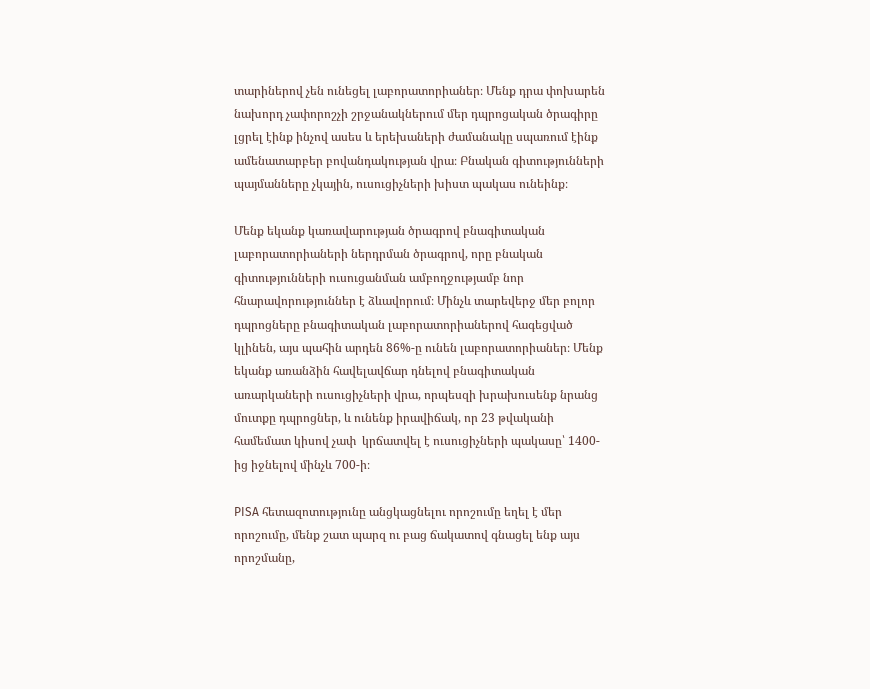տարիներով չեն ունեցել լաբորատորիաներ։ Մենք դրա փոխարեն նախորդ չափորոշչի շրջանակներում մեր դպրոցական ծրագիրը լցրել էինք ինչով ասես և երեխաների ժամանակը սպառում էինք ամենատարբեր բովանդակության վրա։ Բնական գիտությունների պայմանները չկային, ուսուցիչների խիստ պակաս ունեինք։

Մենք եկանք կառավարության ծրագրով բնագիտական լաբորատորիաների ներդրման ծրագրով, որը բնական գիտությունների ուսուցանման ամբողջությամբ նոր հնարավորություններ է ձևավորում։ Մինչև տարեվերջ մեր բոլոր դպրոցները բնագիտական լաբորատորիաներով հագեցված կլինեն, այս պահին արդեն 86%-ը ունեն լաբորատորիաներ։ Մենք եկանք առանձին հավելավճար դնելով բնագիտական առարկաների ուսուցիչների վրա, որպեսզի խրախուսենք նրանց մուտքը դպրոցներ, և ունենք իրավիճակ, որ 23 թվականի համեմատ կիսով չափ  կրճատվել է ուսուցիչների պակասը՝ 1400-ից իջնելով մինչև 700-ի։

PISA հետազոտությունը անցկացնելու որոշումը եղել է մեր որոշումը, մենք շատ պարզ ու բաց ճակատով գնացել ենք այս որոշմանը,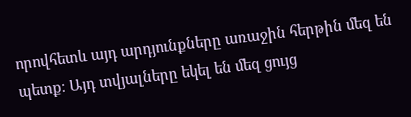որովհետև այդ արդյունքները առաջին հերթին մեզ են պետք։ Այդ տվյալները եկել են մեզ ցույց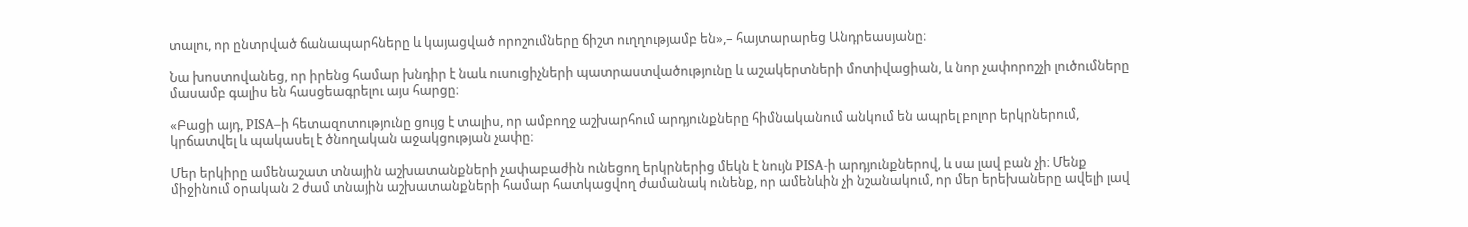տալու, որ ընտրված ճանապարհները և կայացված որոշումները ճիշտ ուղղությամբ են»,– հայտարարեց Անդրեասյանը։

Նա խոստովանեց, որ իրենց համար խնդիր է նաև ուսուցիչների պատրաստվածությունը և աշակերտների մոտիվացիան, և նոր չափորոշչի լուծումները մասամբ գալիս են հասցեագրելու այս հարցը։

«Բացի այդ, PISA–ի հետազոտությունը ցույց է տալիս, որ ամբողջ աշխարհում արդյունքները հիմնականում անկում են ապրել բոլոր երկրներում, կրճատվել և պակասել է ծնողական աջակցության չափը։

Մեր երկիրը ամենաշատ տնային աշխատանքների չափաբաժին ունեցող երկրներից մեկն է նույն PISA-ի արդյունքներով, և սա լավ բան չի։ Մենք միջինում օրական 2 ժամ տնային աշխատանքների համար հատկացվող ժամանակ ունենք, որ ամենևին չի նշանակում, որ մեր երեխաները ավելի լավ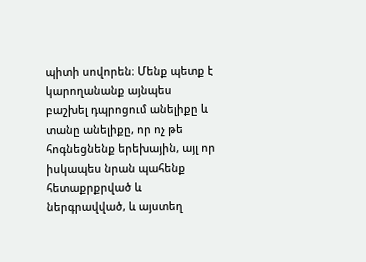պիտի սովորեն։ Մենք պետք է կարողանանք այնպես բաշխել դպրոցում անելիքը և տանը անելիքը, որ ոչ թե հոգնեցնենք երեխային, այլ որ իսկապես նրան պահենք հետաքրքրված և ներգրավված, և այստեղ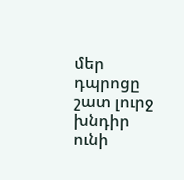մեր դպրոցը շատ լուրջ խնդիր ունի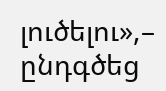լուծելու»,– ընդգծեց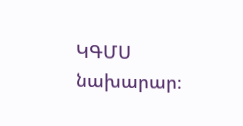ԿԳՄՍ նախարար։